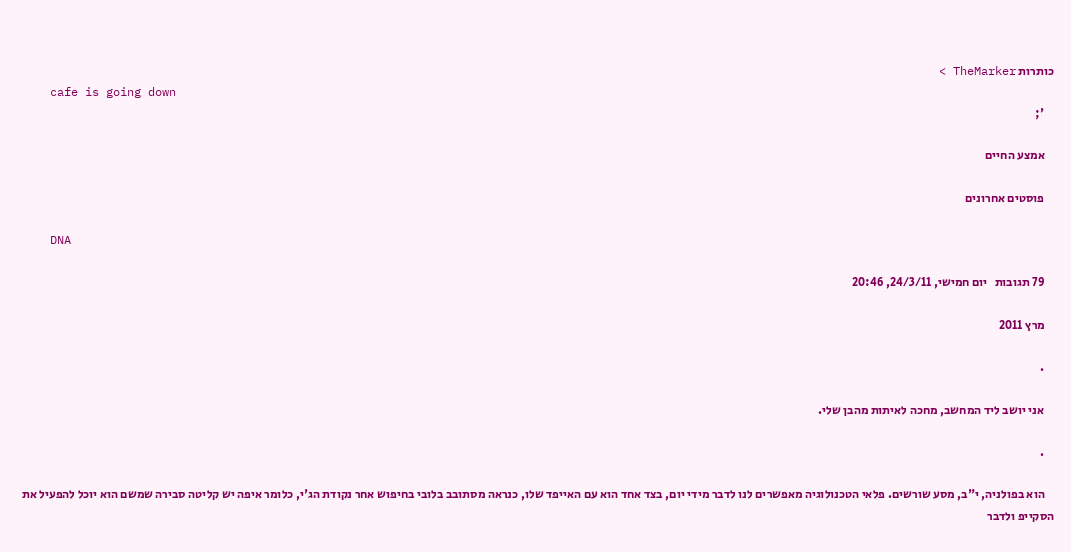כותרות TheMarker >
    cafe is going down
    ';

    אמצע החיים

    פוסטים אחרונים

    DNA

    79 תגובות   יום חמישי, 24/3/11, 20:46

    מרץ 2011

    .

    אני יושב ליד המחשב, מחכה לאיתות מהבן שלי.

    .

    הוא בפולניה, י"ב, מסע שורשים. פלאי הטכנולוגיה מאפשרים לנו לדבר מידי יום, בצד אחד הוא עם האייפד שלו, כנראה מסתובב בלובי בחיפוש אחר נקודת הג'י, כלומר איפה יש קליטה סבירה שמשם הוא יוכל להפעיל את הסקייפ ולדבר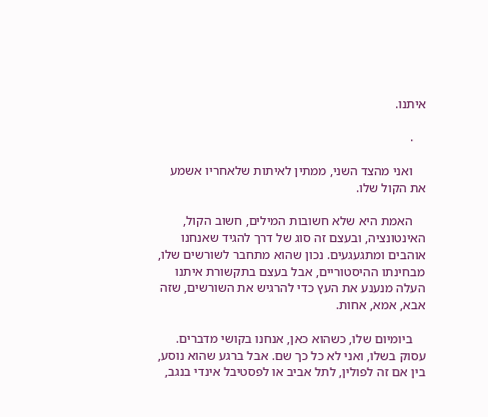איתנו.

    .

    ואני מהצד השני, ממתין לאיתות שלאחריו אשמע את הקול שלו.

    האמת היא שלא חשובות המילים, חשוב הקול, האינטונציה, ובעצם זה סוג של דרך להגיד שאנחנו אוהבים ומתגעגעים. נכון שהוא מתחבר לשורשים שלו, מבחינתו ההיסטוריים, אבל בעצם בתקשורת איתנו העלה מנענע את העץ כדי להרגיש את השורשים, שזה אבא, אמא, אחות.

    ביומיום שלו, כשהוא כאן, אנחנו בקושי מדברים. עסוק בשלו, ואני לא כל כך שם. אבל ברגע שהוא נוסע, בין אם זה לפולין, לתל אביב או לפסטיבל אינדי בנגב,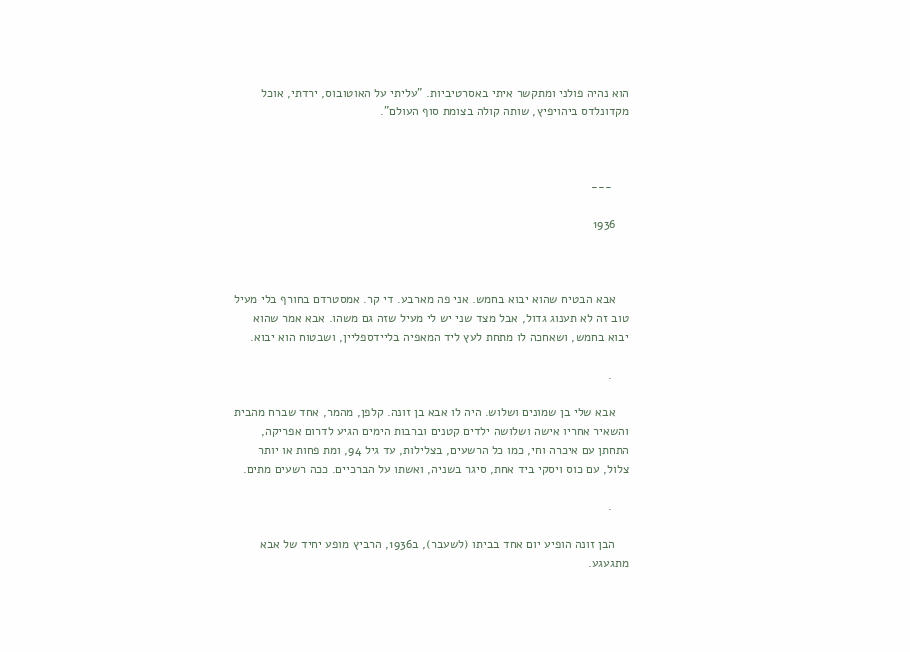הוא נהיה פולני ומתקשר איתי באסרטיביות. "עליתי על האוטובוס, ירדתי, אוכל מקדונלדס ביהויפיץ, שותה קולה בצומת סוף העולם".



     ---

    1936



    אבא הבטיח שהוא יבוא בחמש. אני פה מארבע. די קר. אמסטרדם בחורף בלי מעיל טוב זה לא תענוג גדול, אבל מצד שני יש לי מעיל שזה גם משהו. אבא אמר שהוא יבוא בחמש, ושאחכה לו מתחת לעץ ליד המאפיה בליידספליין, ושבטוח הוא יבוא.

     .

    אבא שלי בן שמונים ושלוש. היה לו אבא בן זונה. קלפן, מהמר, אחד שברח מהבית והשאיר אחריו אישה ושלושה ילדים קטנים וברבות הימים הגיע לדרום אפריקה, התחתן עם איכרה וחי, כמו כל הרשעים, בצלילות, עד גיל 94, ומת פחות או יותר צלול, עם כוס ויסקי ביד אחת, סיגר בשניה, ואשתו על הברכיים. ככה רשעים מתים.

     .

    הבן זונה הופיע יום אחד בביתו (לשעבר), ב1936, הרביץ מופע יחיד של אבא מתגעגע.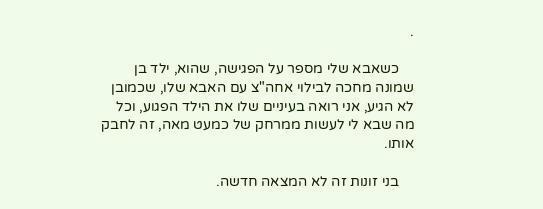.

    כשאבא שלי מספר על הפגישה, שהוא, ילד בן שמונה מחכה לבילוי אחה"צ עם האבא שלו, שכמובן לא הגיע, אני רואה בעיניים שלו את הילד הפגוע, וכל מה שבא לי לעשות ממרחק של כמעט מאה, זה לחבק אותו.

    בני זונות זה לא המצאה חדשה.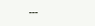---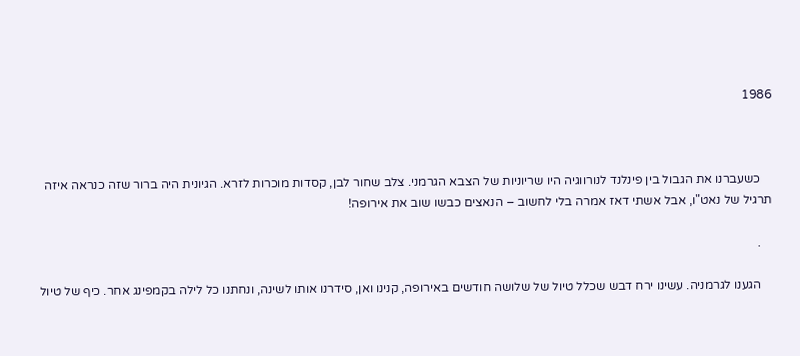1986



    כשעברנו את הגבול בין פינלנד לנורווגיה היו שריוניות של הצבא הגרמני. צלב שחור לבן, קסדות מוכרות לזרא. הגיונית היה ברור שזה כנראה איזה תרגיל של נאט"ו, אבל אשתי דאז אמרה בלי לחשוב – הנאצים כבשו שוב את אירופה!

    .

    הגענו לגרמניה. עשינו ירח דבש שכלל טיול של שלושה חודשים באירופה, קנינו ואן, סידרנו אותו לשינה, ונחתנו כל לילה בקמפינג אחר. כיף של טיול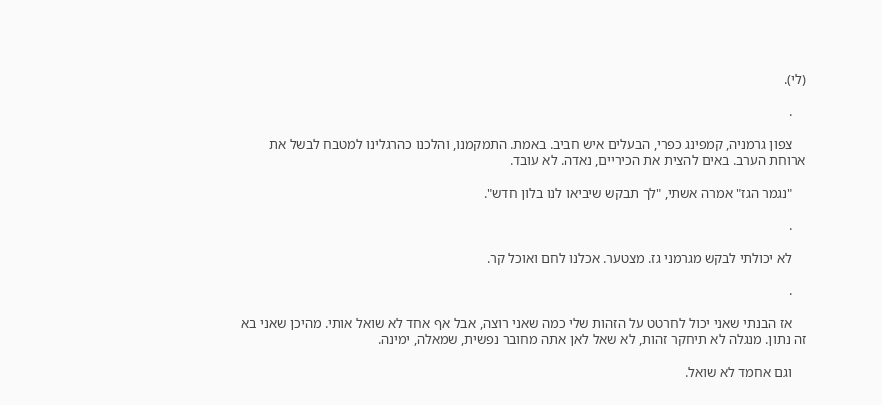(לי).

    .

    צפון גרמניה, קמפינג כפרי, הבעלים איש חביב. באמת. התמקמנו, והלכנו כהרגלינו למטבח לבשל את ארוחת הערב. באים להצית את הכיריים, נאדה. לא עובד.

    "נגמר הגז" אמרה אשתי, "לך תבקש שיביאו לנו בלון חדש".

    .

    לא יכולתי לבקש מגרמני גז. מצטער. אכלנו לחם ואוכל קר.

    .

    אז הבנתי שאני יכול לחרטט על הזהות שלי כמה שאני רוצה, אבל אף אחד לא שואל אותי. מהיכן שאני בא זה נתון. מנגלה לא תיחקר זהות, לא שאל לאן אתה מחובר נפשית, שמאלה, ימינה.

    וגם אחמד לא שואל.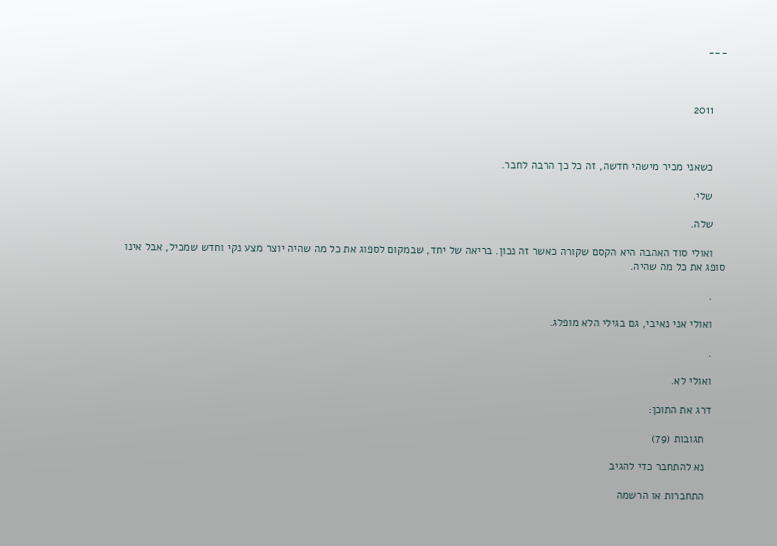---



    2011



    כשאני מכיר מישהי חדשה, זה כל כך הרבה לחבר.

    שלי.

    שלה.

    ואולי סוד האהבה היא הקסם שקורה כאשר זה נכון. בריאה של יחד, שבמקום לספוג את כל מה שהיה יוצר מצע נקי וחדש שמכיל, אבל אינו סופג את כל מה שהיה.

    .

    ואולי אני נאיבי, גם בגילי הלא מופלג.

    .

    ואולי לא.

    דרג את התוכן:

      תגובות (79)

      נא להתחבר כדי להגיב

      התחברות או הרשמה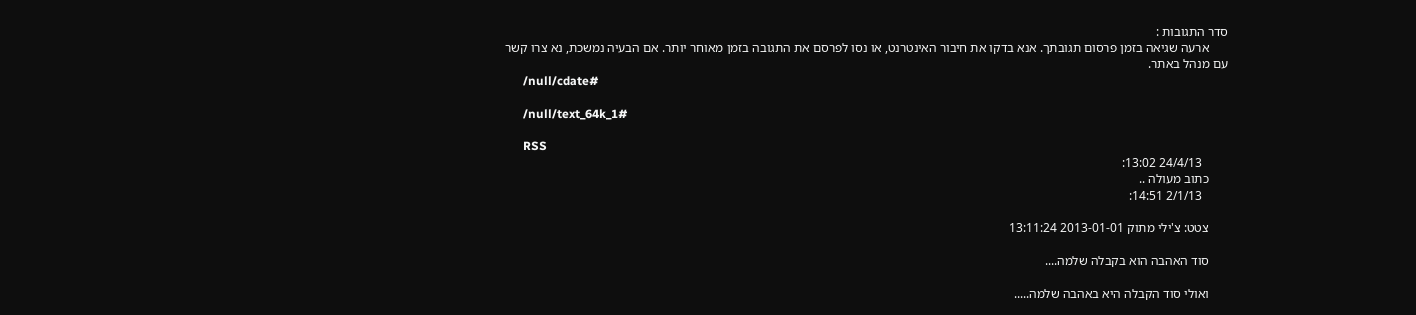סדר התגובות :
      ארעה שגיאה בזמן פרסום תגובתך. אנא בדקו את חיבור האינטרנט, או נסו לפרסם את התגובה בזמן מאוחר יותר. אם הבעיה נמשכת, נא צרו קשר עם מנהל באתר.
      /null/cdate#

      /null/text_64k_1#

      RSS
        24/4/13 13:02:
      כתוב מעולה ..
        2/1/13 14:51:

      צטט: צ'ילי מתוק 2013-01-01 13:11:24

      סוד האהבה הוא בקבלה שלמה....

      ואולי סוד הקבלה היא באהבה שלמה.....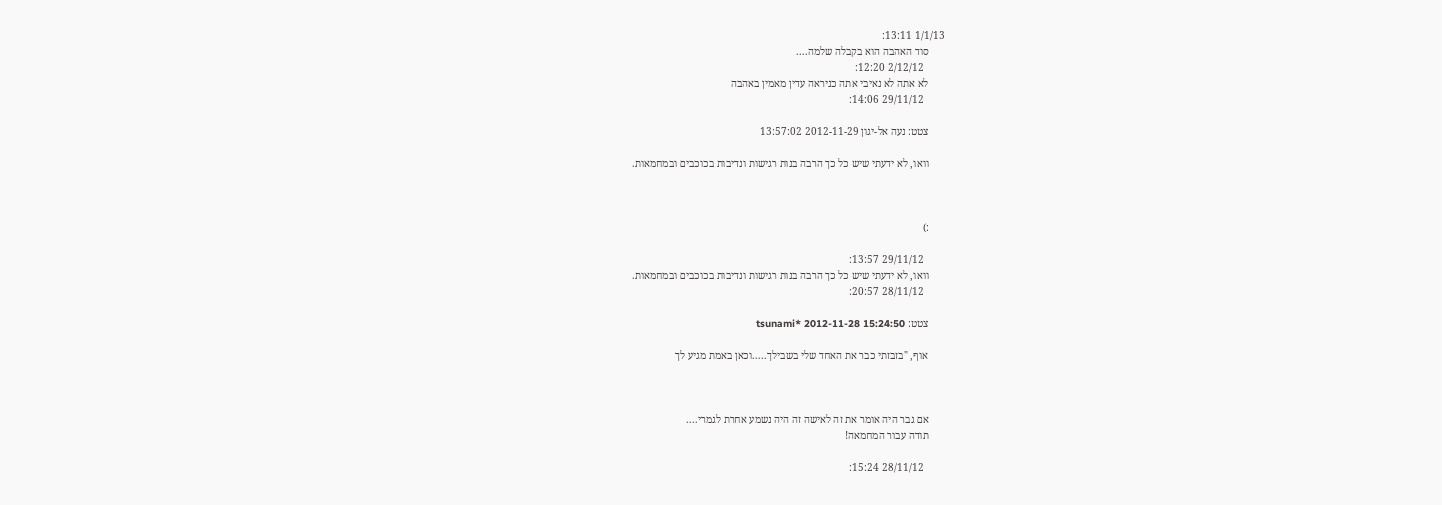1/1/13 13:11:
      סוד האהבה הוא בקבלה שלמה....
        2/12/12 12:20:
      לא אתה לא נאיבי אתה כניראה עדין מאמין באהבה
        29/11/12 14:06:

      צטט: נעה אל-יגון 2012-11-29 13:57:02

      וואו, לא ידעתי שיש כל כך הרבה בנות רגישות ונדיבות בכוכבים ובמחמאות.



      :)

        29/11/12 13:57:
      וואו, לא ידעתי שיש כל כך הרבה בנות רגישות ונדיבות בכוכבים ובמחמאות.
        28/11/12 20:57:

      צטט: tsunami* 2012-11-28 15:24:50

      אוף, "בזבזתי כבר את האחד שלי בשבילך.....וכאן באמת מגיע לך



      אם גבר היה אומר את זה לאישה זה היה נשמע אחרת לגמרי....
      תודה עבור המחמאה!

        28/11/12 15:24: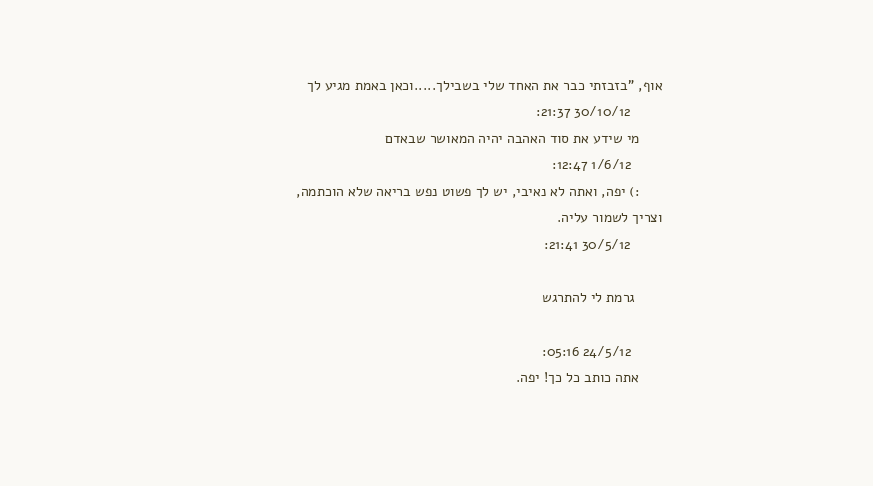אוף, "בזבזתי כבר את האחד שלי בשבילך.....וכאן באמת מגיע לך
        30/10/12 21:37:
      מי שידע את סוד האהבה יהיה המאושר שבאדם
        1/6/12 12:47:
      :) יפה, ואתה לא נאיבי, יש לך פשוט נפש בריאה שלא הוכתמה, וצריך לשמור עליה.
        30/5/12 21:41:

       גרמת לי להתרגש

        24/5/12 05:16:
      אתה כותב כל כך! יפה.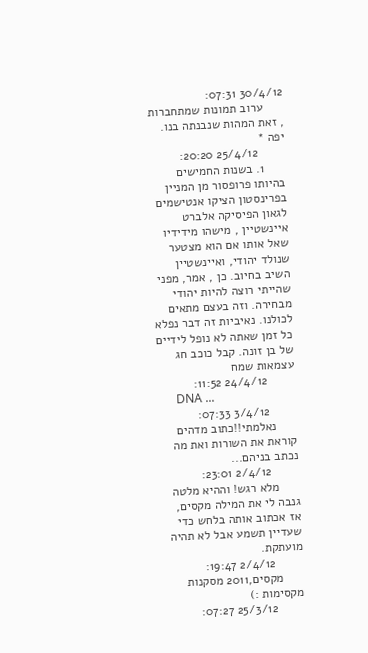30/4/12 07:31:
      ערוב תמונות שמתחברות , זאת המהות שנבנתה בנו. יפה *
        25/4/12 20:20:
      1. בשנות החמישים בהיותו פרופסור מן המניין בפרינסטון הציקו אנטישמים לגאון הפיסיקה אלברט איינשטיין , מישהו מידידיו שאל אותו אם הוא מצטער שנולד יהודי, ואיינשטיין השיב בחיוב. כן , אמר, מפני שהייתי רוצה להיות יהודי מבחירה. וזה בעצם מתאים לכולנו. נאיביות זה דבר נפלא כל זמן שאתה לא נופל לידיים של בן זונה. קבל כוכב חג עצמאות שמח
        24/4/12 11:52:
      DNA ...
        3/4/12 07:33:
      נאלמתי!!כתוב מדהים קוראת את השורות ואת מה נכתב בניהם...
        2/4/12 23:01:
      מלא רגש! וההיא מלטה גנבה לי את המילה מקסים, אז אכתוב אותה בלחש כדי שעדיין תשמע אבל לא תהיה מועתקת.
        2/4/12 19:47:
      מקסים,2011 מסקנות מקסימות :)
        25/3/12 07:27: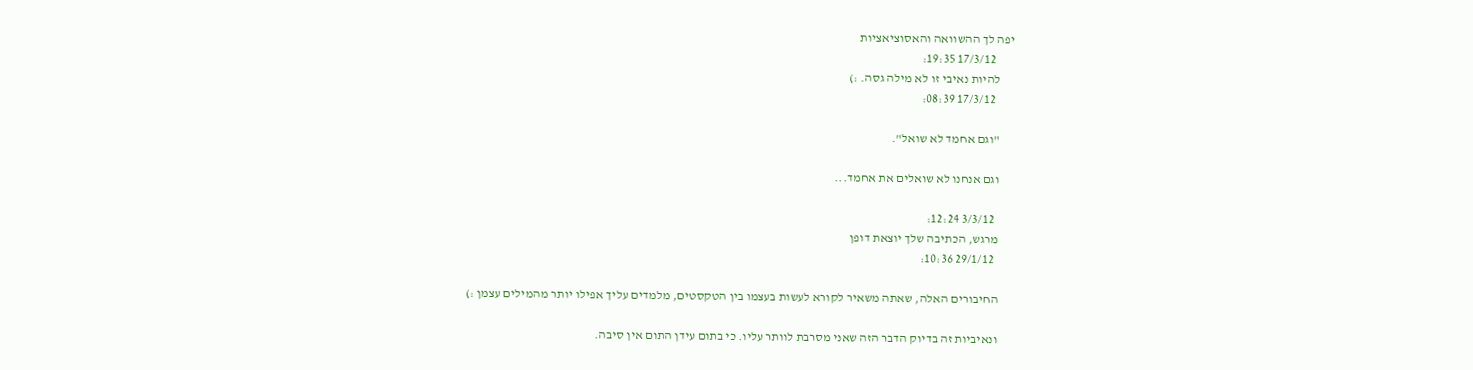יפה לך ההשוואה והאסוציאציות
        17/3/12 19:35:
      להיות נאיבי זו לא מילה גסה. :)
        17/3/12 08:39:

      "וגם אחמד לא שואל".

      וגם אנחנו לא שואלים את אחמד...

        3/3/12 12:24:
      מרגש, הכתיבה שלך יוצאת דופן
        29/1/12 10:36:

      החיבורים האלה, שאתה משאיר לקורא לעשות בעצמו בין הטקסטים, מלמדים עליך אפילו יותר מהמילים עצמן :)

      ונאיביות זה בדיוק הדבר הזה שאני מסרבת לוותר עליו. כי בתום עידן התום אין סיבה.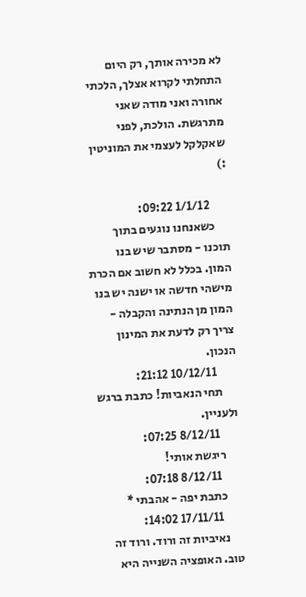לא מכירה אותך, רק היום התחלתי לקרוא אצלך, הלכתי אחורה ואני מודה שאני מתרגשת. הולכת, לפני שאקלקל לעצמי את המוניטין :)

        1/1/12 09:22:
      כשאנחנו נוגעים בתוך תוכנו - מסתבר שיש בנו המון. בכלל לא חשוב אם הכרת מישהי חדשה או ישנה יש בנו המון מן הנתינה והקבלה - צריך רק לדעת את המינון הנכון.
        10/12/11 21:12:
      תחי הנאביות! כתבת ברגש ולעניין.
        8/12/11 07:25:
      ריגשת אותי!
        8/12/11 07:18:
      כתבת יפה - אהבתי *
        17/11/11 14:02:
      נאיביות זה ורוד. ורוד זה טוב. האופציה השנייה היא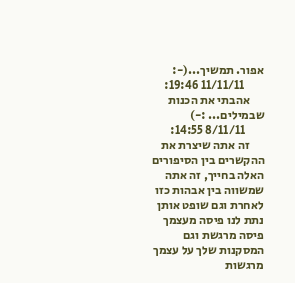אפור. תמשיך...(-:
        11/11/11 19:46:
      אהבתי את הכנות שבמילים... :-)
        8/11/11 14:55:
      זה אתה שיצרת את ההקשרים בין הסיפורים האלה בחייך, זה אתה שמשווה בין אבהות כזו לאחרת וגם שופט אותן נתת לנו פיסה מעצמך פיסה מרגשת וגם המסקנות שלך על עצמך מרגשות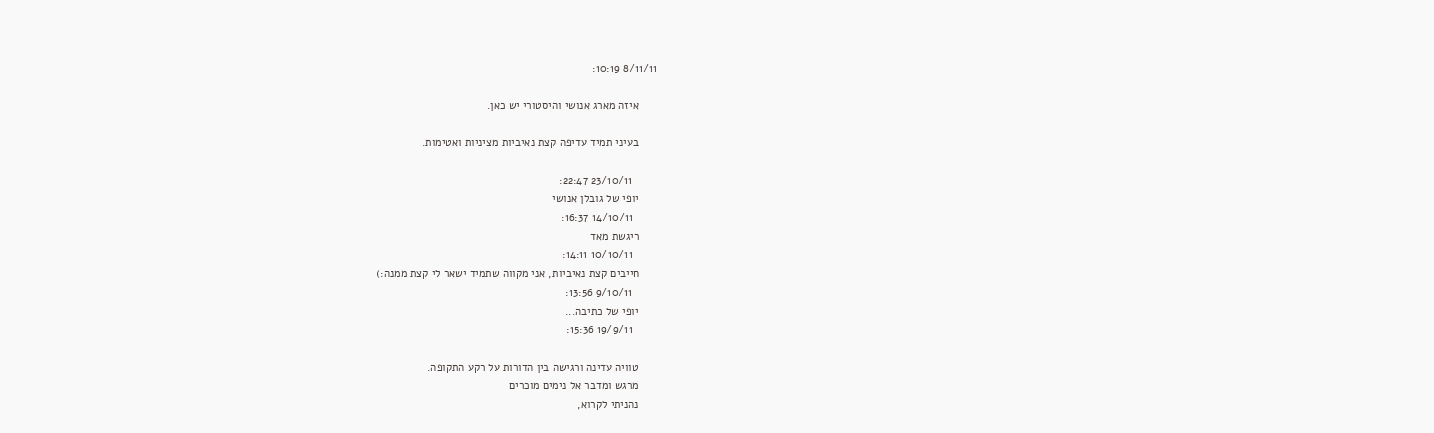8/11/11 10:19:

      איזה מארג אנושי והיסטורי יש כאן.

      בעיני תמיד עדיפה קצת נאיביות מציניות ואטימות.

        23/10/11 22:47:
      יופי של גובלן אנושי
        14/10/11 16:37:
      ריגשת מאד
        10/10/11 14:11:
      חייבים קצת נאיביות, אני מקווה שתמיד ישאר לי קצת ממנה:)
        9/10/11 13:56:
      יופי של כתיבה...
        19/9/11 15:36:

      טוויה עדינה ורגישה בין הדורות על רקע התקופה.
      מרגש ומדבר אל נימים מוכרים
      נהניתי לקרוא,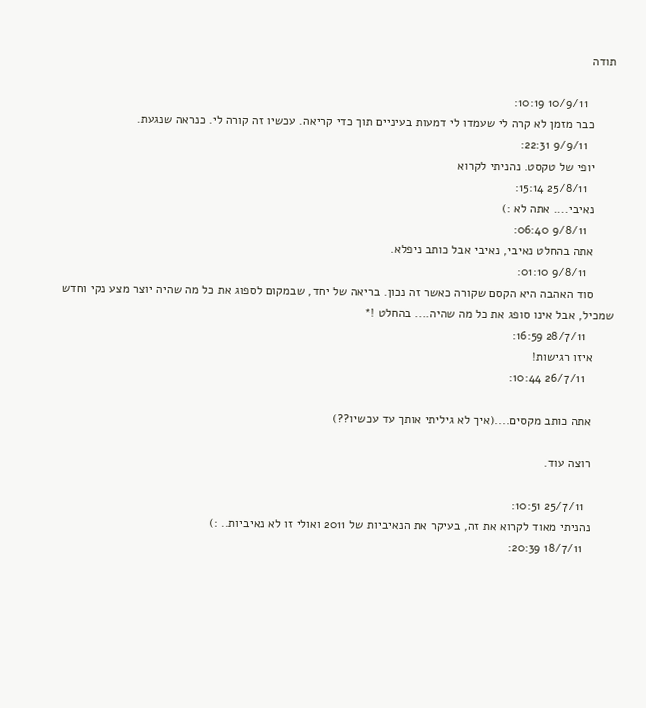תודה

        10/9/11 10:19:
      כבר מזמן לא קרה לי שעמדו לי דמעות בעיניים תוך כדי קריאה. עכשיו זה קורה לי. כנראה שנגעת.
        9/9/11 22:31:
      יופי של טקסט. נהניתי לקרוא
        25/8/11 15:14:
      נאיבי.... אתה לא :)
        9/8/11 06:40:
      אתה בהחלט נאיבי, נאיבי אבל כותב ניפלא.
        9/8/11 01:10:
      סוד האהבה היא הקסם שקורה כאשר זה נכון. בריאה של יחד, שבמקום לספוג את כל מה שהיה יוצר מצע נקי וחדש שמכיל, אבל אינו סופג את כל מה שהיה.... בהחלט !*
        28/7/11 16:59:
      איזו רגישות!
        26/7/11 10:44:

      אתה כותב מקסים....(איך לא גיליתי אותך עד עכשיו??)

      רוצה עוד.

        25/7/11 10:51:
      נהניתי מאוד לקרוא את זה, בעיקר את הנאיביות של 2011 ואולי זו לא נאיביות.. :)
        18/7/11 20:39: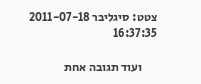צטט: סיגליבר 2011-07-18 16:37:35

      ועוד תגובה אחת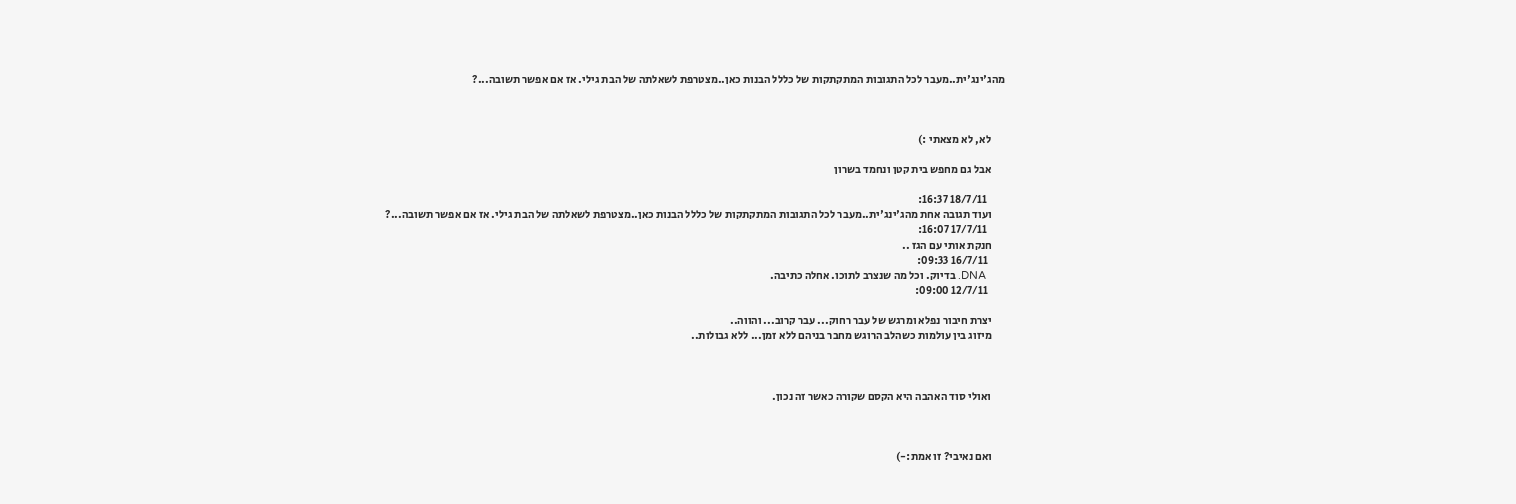מהג'ינג'ית..מעבר לכל התגובות המתקתקות של כללל הבנות כאן..מצטרפת לשאלתה של הבת גילי. אז אם אפשר תשובה...?



      לא, לא מצאתי :)

      אבל גם מחפש בית קטן ונחמד בשרון

        18/7/11 16:37:
      ועוד תגובה אחת מהג'ינג'ית..מעבר לכל התגובות המתקתקות של כללל הבנות כאן..מצטרפת לשאלתה של הבת גילי. אז אם אפשר תשובה...?
        17/7/11 16:07:
      חנקת אותי עם הגז ..
        16/7/11 09:33:
      DNA. בדיוק. וכל מה שנצרב לתוכו. אחלה כתיבה.
        12/7/11 09:00:

      יצרת חיבור נפלא ומרגש של עבר רחוק... עבר קרוב... והווה..
      מיזוג בין עולמות כשהלב הרוגש מחבר בניהם ללא זמן... ללא גבולות..



      ואולי סוד האהבה היא הקסם שקורה כאשר זה נכון.



      ואם נאיבי? זו אמת:-)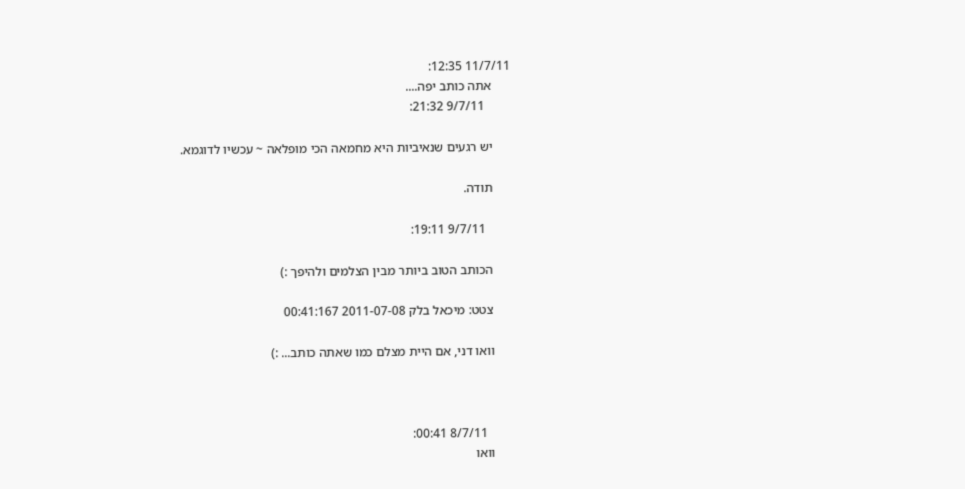11/7/11 12:35:
      אתה כותב יפה....
        9/7/11 21:32:

      יש רגעים שנאיביות היא מחמאה הכי מופלאה ~ עכשיו לדוגמא.

      תודה.

        9/7/11 19:11:

      הכותב הטוב ביותר מבין הצלמים ולהיפך :)

      צטט: מיכאל בלק 2011-07-08 00:41:167

      וואו דני, אם היית מצלם כמו שאתה כותב... :)



        8/7/11 00:41:
      וואו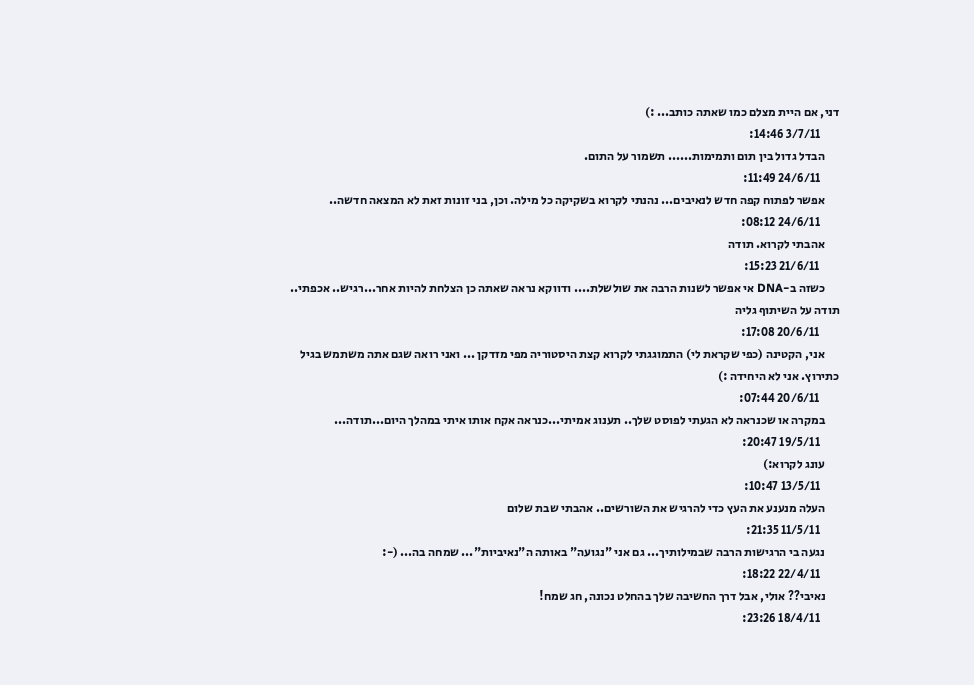דני, אם היית מצלם כמו שאתה כותב... :)
        3/7/11 14:46:
      הבדל גדול בין תום ותמימות...... תשמור על התום.
        24/6/11 11:49:
      אפשר לפתוח קפה חדש לנאיבים... נהנתי לקרוא בשקיקה כל מילה. וכן, בני זונות זאת לא המצאה חדשה..
        24/6/11 08:12:
      אהבתי לקרוא. תודה
        21/6/11 15:23:
      כשזה ב-DNA אי אפשר לשנות הרבה את שולשלת.... ודווקא נראה שאתה כן הצלחת להיות אחר...רגיש.. אכפתי.. תודה על השיתוף גליה
        20/6/11 17:08:
      אני, הקטינה (כפי שקראת לי) התמוגגתי לקרוא קצת היסטוריה מפי מזדקן ... ואני רואה שגם אתה משתמש בגיל כתירוץ. אני לא היחידה :)
        20/6/11 07:44:
      במקרה או שכנראה לא הגעתי לפוסט שלך.. תענוג אמיתי...כנראה אקח אותו איתי במהלך היום...תודה...
        19/5/11 20:47:
      עונג לקרוא:)
        13/5/11 10:47:
      העלה מנענע את העץ כדי להרגיש את השורשים.. אהבתי שבת שלום
        11/5/11 21:35:
      נגעה בי הרגישות הרבה שבמילותיך... גם אני "נגועה" באותה ה"נאיביות"... שמחה בה... (-:
        22/4/11 18:22:
      נאיבי?? אולי, אבל דרך החשיבה שלך בהחלט נכונה, חג שמח!
        18/4/11 23:26: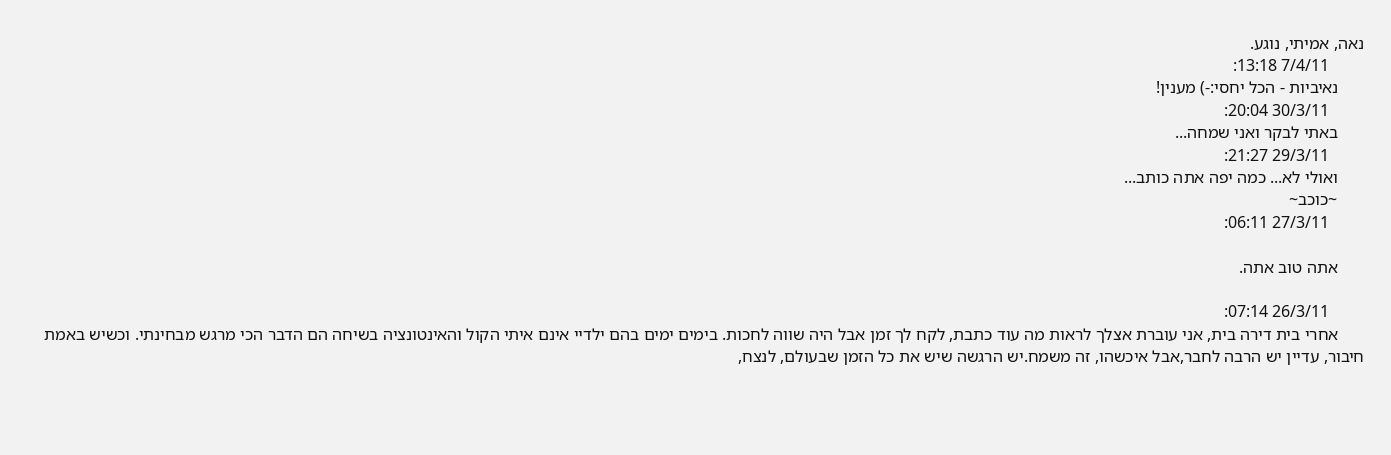נאה, אמיתי, נוגע.
        7/4/11 13:18:
      נאיביות - הכל יחסי:-) מענין!
        30/3/11 20:04:
      באתי לבקר ואני שמחה...
        29/3/11 21:27:
      ואולי לא... כמה יפה אתה כותב...
      ~כוכב~
        27/3/11 06:11:

      אתה טוב אתה.

        26/3/11 07:14:
      אחרי בית דירה בית, אני עוברת אצלך לראות מה עוד כתבת, לקח לך זמן אבל היה שווה לחכות. בימים ימים בהם ילדיי אינם איתי הקול והאינטונציה בשיחה הם הדבר הכי מרגש מבחינתי. וכשיש באמת חיבור, עדיין יש הרבה לחבר,אבל איכשהו, זה משמח.יש הרגשה שיש את כל הזמן שבעולם, לנצח,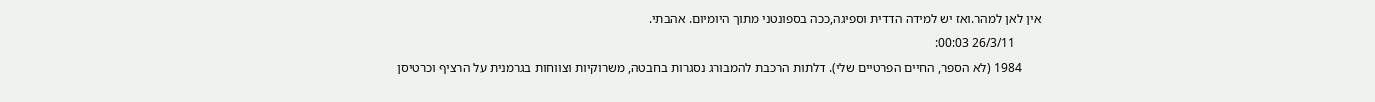אין לאן למהר.ואז יש למידה הדדית וספיגה,ככה בספונטני מתוך היומיום. אהבתי.
        26/3/11 00:03:
      1984 (לא הספר, החיים הפרטיים שלי). דלתות הרכבת להמבורג נסגרות בחבטה, משרוקיות וצווחות בגרמנית על הרציף וכרטיסן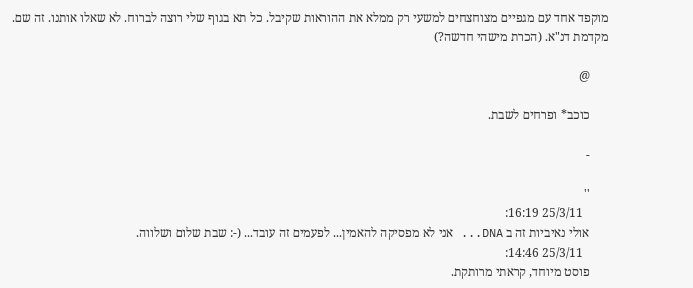מוקפד אחד עם מגפיים מצוחצחים למשעי רק ממלא את ההוראות שקיבל. כל תא בגוף שלי רוצה לברוח. לא שאלו אותנו. זה שם. מקדמת דנ"א. (הכרת מישהי חדשה?)

      @

      כוכב* ופרחים לשבת.

      -

      ''
        25/3/11 16:19:
      אולי נאיביות זה ב DNA... אני לא מפסיקה להאמין... לפעמים זה עובד... (-: שבת שלום ושלווה.
        25/3/11 14:46:
      פוסט מיוחד, קראתי מרותקת.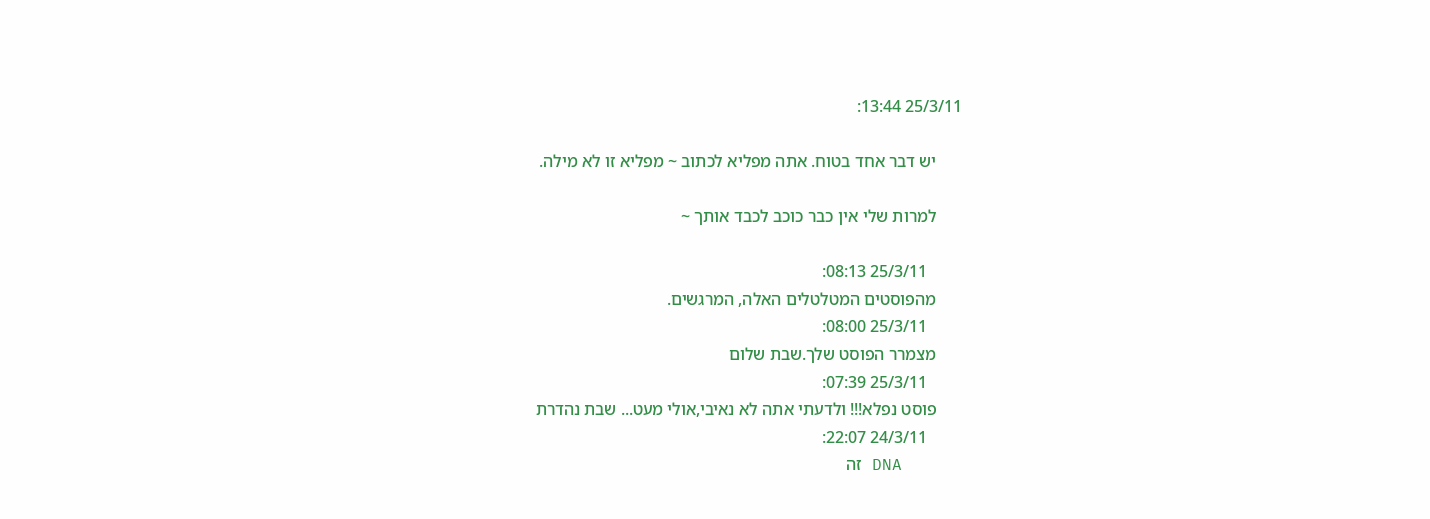25/3/11 13:44:

      יש דבר אחד בטוח. אתה מפליא לכתוב ~ מפליא זו לא מילה.

      למרות שלי אין כבר כוכב לכבד אותך ~

        25/3/11 08:13:
      מהפוסטים המטלטלים האלה, המרגשים.
        25/3/11 08:00:
      מצמרר הפוסט שלך.שבת שלום
        25/3/11 07:39:
      פוסט נפלא!!! ולדעתי אתה לא נאיבי,אולי מעט... שבת נהדרת
        24/3/11 22:07:
      DNA זה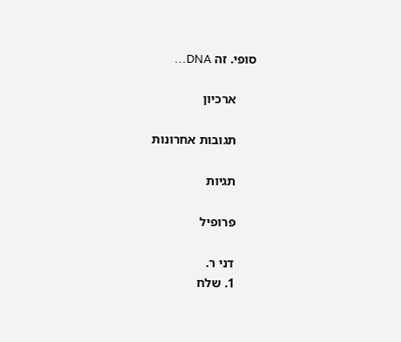סופי. זה DNA...

      ארכיון

      תגובות אחרונות

      תגיות

      פרופיל

      דני ר.
      1. שלח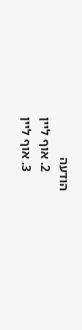הודעה
      2. אוף ליין
      3. אוף ליין